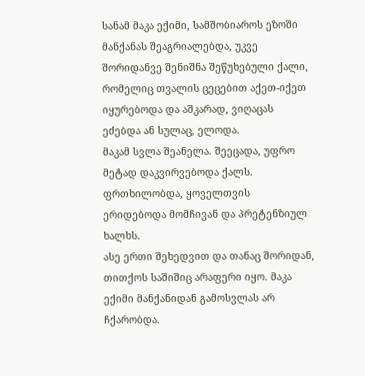სანამ მაკა ექიმი, სამშობიაროს ეზოში მანქანას შეაგრიალებდა, უკვე შორიდანვე შენიშნა შეწუხებული ქალი, რომელიც თვალის ცეცებით აქეთ-იქეთ იყურებოდა და აშკარად, ვიღაცას ეძებდა ან სულაც, ელოდა.
მაკამ სვლა შეანელა. შეეცადა, უფრო მეტად დაკვირვებოდა ქალს. ფრთხილობდა, ყოველთვის ერიდებოდა მომჩივან და პრეტენზიულ ხალხს.
ასე ერთი შეხედვით და თანაც შორიდან, თითქოს საშიშიც არაფერი იყო. მაკა ექიმი მანქანიდან გამოსვლას არ ჩქარობდა.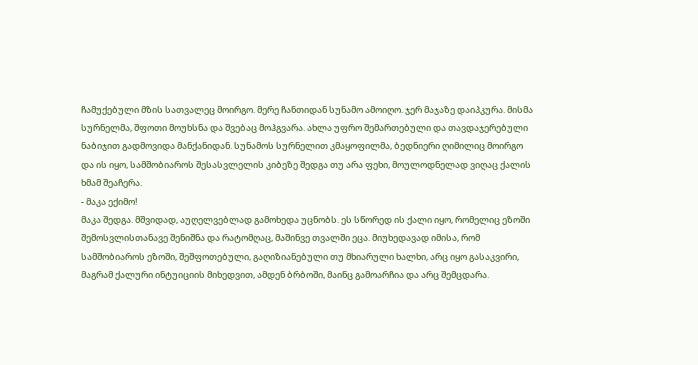ჩამუქებული მზის სათვალეც მოირგო. მერე ჩანთიდან სუნამო ამოიღო. ჯერ მაჯაზე დაიპკურა. მისმა სურნელმა, შფოთი მოუხსნა და შვებაც მოჰგვარა. ახლა უფრო შემართებული და თავდაჯერებული ნაბიჯით გადმოვიდა მანქანიდან. სუნამოს სურნელით კმაყოფილმა, ბედნიერი ღიმილიც მოირგო და ის იყო, სამშობიაროს შესასვლელის კიბეზე შედგა თუ არა ფეხი, მოულოდნელად ვიღაც ქალის ხმამ შეაჩერა.
- მაკა ექიმო!
მაკა შედგა. მშვიდად, აუღელვებლად გამოხედა უცნობს. ეს სწორედ ის ქალი იყო, რომელიც ეზოში შემოსვლისთანავე შენიშნა და რატომღაც, მაშინვე თვალში ეცა. მიუხედავად იმისა, რომ სამშობიაროს ეზოში, შეშფოთებული, გაღიზიანებული თუ მხიარული ხალხი, არც იყო გასაკვირი, მაგრამ ქალური ინტუიციის მიხედვით, ამდენ ბრბოში, მაინც გამოარჩია და არც შემცდარა.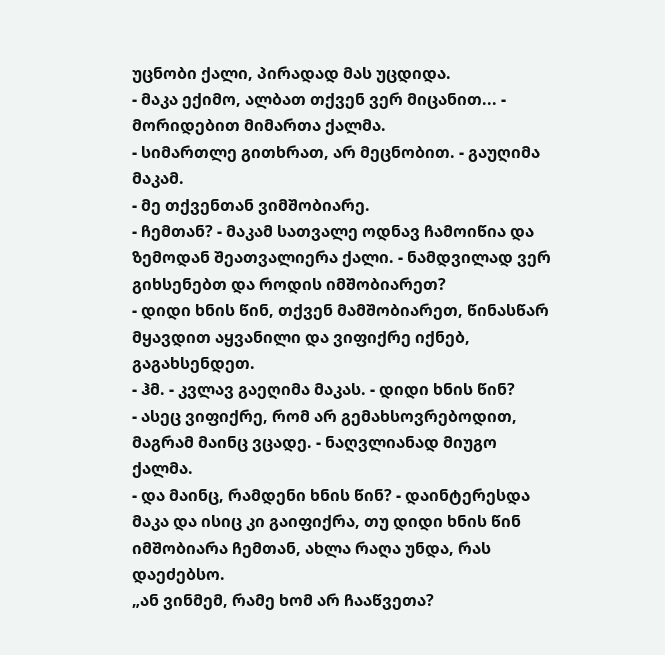უცნობი ქალი, პირადად მას უცდიდა.
- მაკა ექიმო, ალბათ თქვენ ვერ მიცანით... - მორიდებით მიმართა ქალმა.
- სიმართლე გითხრათ, არ მეცნობით. - გაუღიმა მაკამ.
- მე თქვენთან ვიმშობიარე.
- ჩემთან? - მაკამ სათვალე ოდნავ ჩამოიწია და ზემოდან შეათვალიერა ქალი. - ნამდვილად ვერ გიხსენებთ და როდის იმშობიარეთ?
- დიდი ხნის წინ, თქვენ მამშობიარეთ, წინასწარ მყავდით აყვანილი და ვიფიქრე იქნებ, გაგახსენდეთ.
- ჰმ. - კვლავ გაეღიმა მაკას. - დიდი ხნის წინ?
- ასეც ვიფიქრე, რომ არ გემახსოვრებოდით, მაგრამ მაინც ვცადე. - ნაღვლიანად მიუგო ქალმა.
- და მაინც, რამდენი ხნის წინ? - დაინტერესდა მაკა და ისიც კი გაიფიქრა, თუ დიდი ხნის წინ იმშობიარა ჩემთან, ახლა რაღა უნდა, რას დაეძებსო.
„ან ვინმემ, რამე ხომ არ ჩააწვეთა?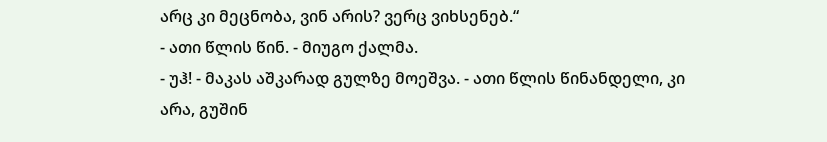არც კი მეცნობა, ვინ არის? ვერც ვიხსენებ.“
- ათი წლის წინ. - მიუგო ქალმა.
- უჰ! - მაკას აშკარად გულზე მოეშვა. - ათი წლის წინანდელი, კი არა, გუშინ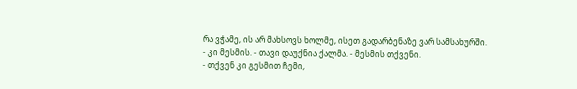რა ვჭამე, ის არ მახსოვს ხოლმე, ისეთ გადარბენაზე ვარ სამსახურში.
- კი მესმის. - თავი დაუქნია ქალმა. - მესმის თქვენი.
- თქვენ კი გესმით ჩემი,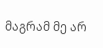მაგრამ მე არ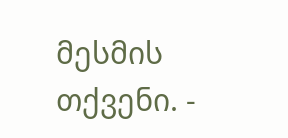მესმის თქვენი. -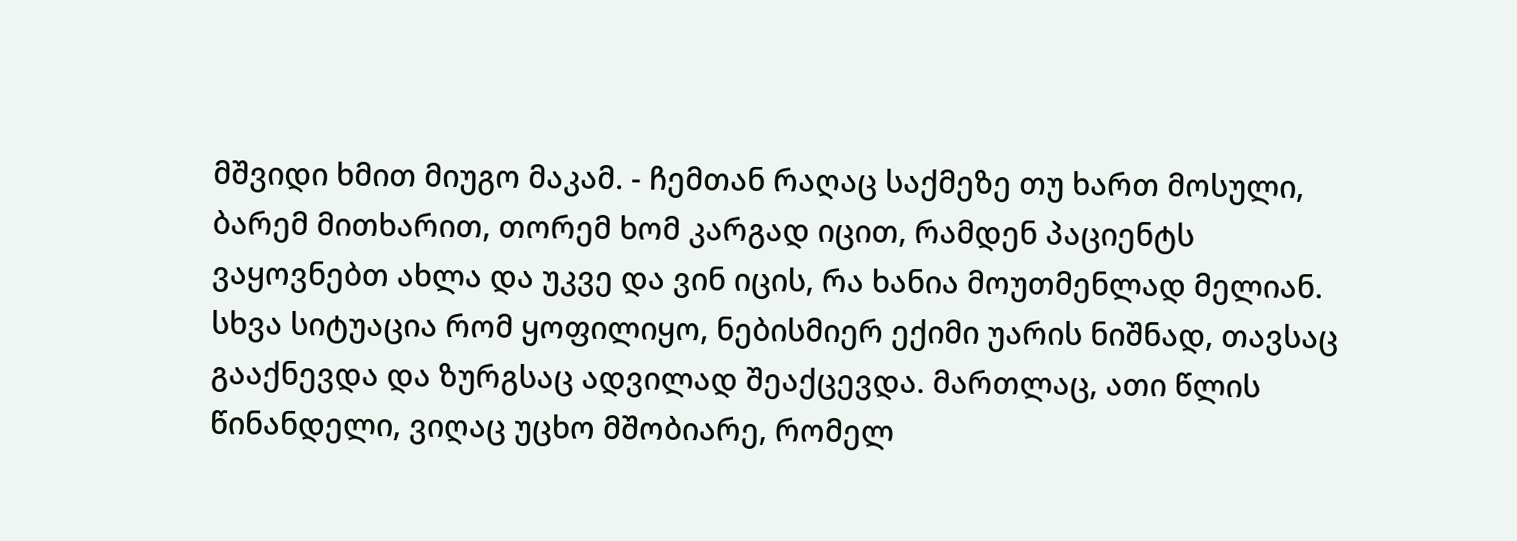მშვიდი ხმით მიუგო მაკამ. - ჩემთან რაღაც საქმეზე თუ ხართ მოსული, ბარემ მითხარით, თორემ ხომ კარგად იცით, რამდენ პაციენტს ვაყოვნებთ ახლა და უკვე და ვინ იცის, რა ხანია მოუთმენლად მელიან.
სხვა სიტუაცია რომ ყოფილიყო, ნებისმიერ ექიმი უარის ნიშნად, თავსაც გააქნევდა და ზურგსაც ადვილად შეაქცევდა. მართლაც, ათი წლის წინანდელი, ვიღაც უცხო მშობიარე, რომელ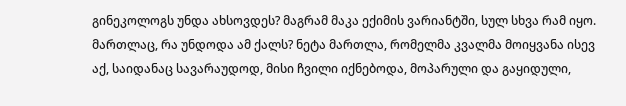გინეკოლოგს უნდა ახსოვდეს? მაგრამ მაკა ექიმის ვარიანტში, სულ სხვა რამ იყო.
მართლაც, რა უნდოდა ამ ქალს? ნეტა მართლა, რომელმა კვალმა მოიყვანა ისევ აქ, საიდანაც სავარაუდოდ, მისი ჩვილი იქნებოდა, მოპარული და გაყიდული,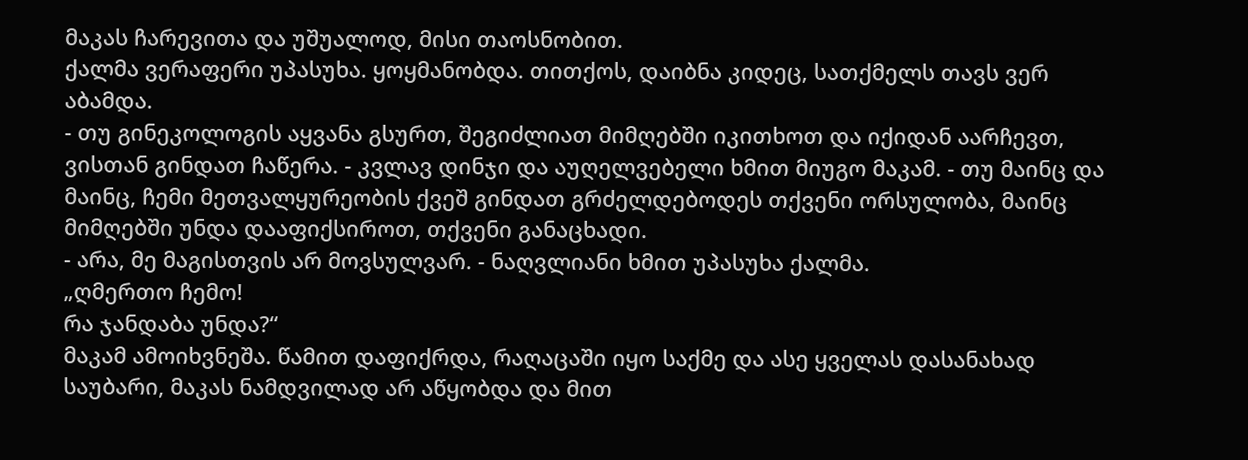მაკას ჩარევითა და უშუალოდ, მისი თაოსნობით.
ქალმა ვერაფერი უპასუხა. ყოყმანობდა. თითქოს, დაიბნა კიდეც, სათქმელს თავს ვერ აბამდა.
- თუ გინეკოლოგის აყვანა გსურთ, შეგიძლიათ მიმღებში იკითხოთ და იქიდან აარჩევთ, ვისთან გინდათ ჩაწერა. - კვლავ დინჯი და აუღელვებელი ხმით მიუგო მაკამ. - თუ მაინც და მაინც, ჩემი მეთვალყურეობის ქვეშ გინდათ გრძელდებოდეს თქვენი ორსულობა, მაინც მიმღებში უნდა დააფიქსიროთ, თქვენი განაცხადი.
- არა, მე მაგისთვის არ მოვსულვარ. - ნაღვლიანი ხმით უპასუხა ქალმა.
„ღმერთო ჩემო!
რა ჯანდაბა უნდა?“
მაკამ ამოიხვნეშა. წამით დაფიქრდა, რაღაცაში იყო საქმე და ასე ყველას დასანახად საუბარი, მაკას ნამდვილად არ აწყობდა და მით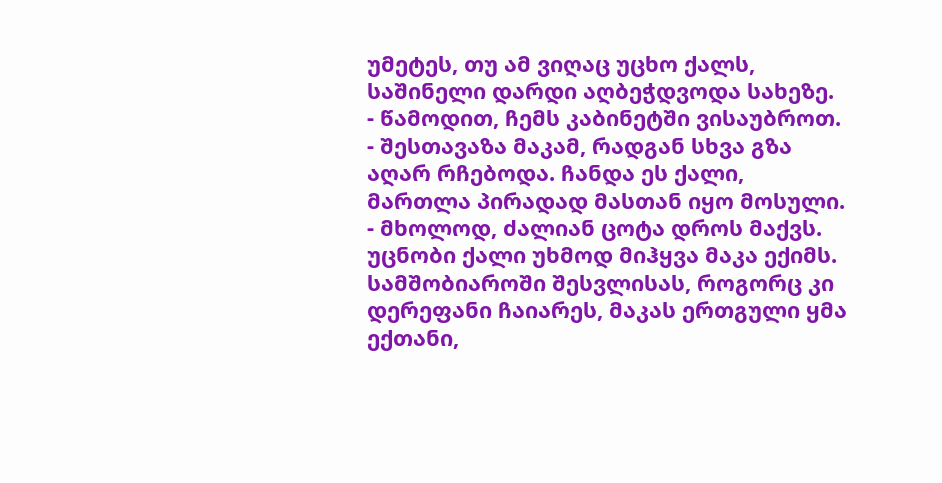უმეტეს, თუ ამ ვიღაც უცხო ქალს, საშინელი დარდი აღბეჭდვოდა სახეზე.
- წამოდით, ჩემს კაბინეტში ვისაუბროთ. - შესთავაზა მაკამ, რადგან სხვა გზა აღარ რჩებოდა. ჩანდა ეს ქალი, მართლა პირადად მასთან იყო მოსული. - მხოლოდ, ძალიან ცოტა დროს მაქვს.
უცნობი ქალი უხმოდ მიჰყვა მაკა ექიმს.
სამშობიაროში შესვლისას, როგორც კი დერეფანი ჩაიარეს, მაკას ერთგული ყმა ექთანი,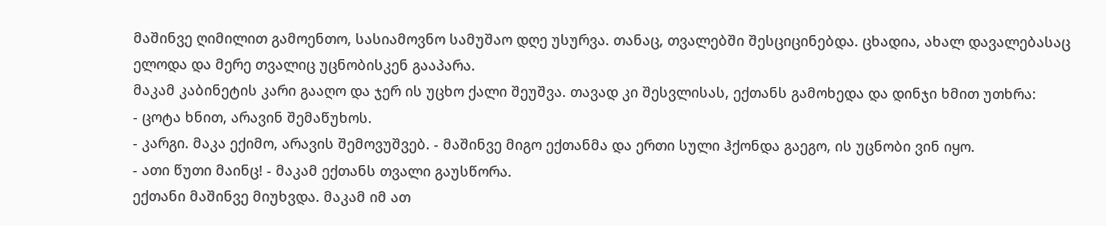მაშინვე ღიმილით გამოენთო, სასიამოვნო სამუშაო დღე უსურვა. თანაც, თვალებში შესციცინებდა. ცხადია, ახალ დავალებასაც ელოდა და მერე თვალიც უცნობისკენ გააპარა.
მაკამ კაბინეტის კარი გააღო და ჯერ ის უცხო ქალი შეუშვა. თავად კი შესვლისას, ექთანს გამოხედა და დინჯი ხმით უთხრა:
- ცოტა ხნით, არავინ შემაწუხოს.
- კარგი. მაკა ექიმო, არავის შემოვუშვებ. - მაშინვე მიგო ექთანმა და ერთი სული ჰქონდა გაეგო, ის უცნობი ვინ იყო.
- ათი წუთი მაინც! - მაკამ ექთანს თვალი გაუსწორა.
ექთანი მაშინვე მიუხვდა. მაკამ იმ ათ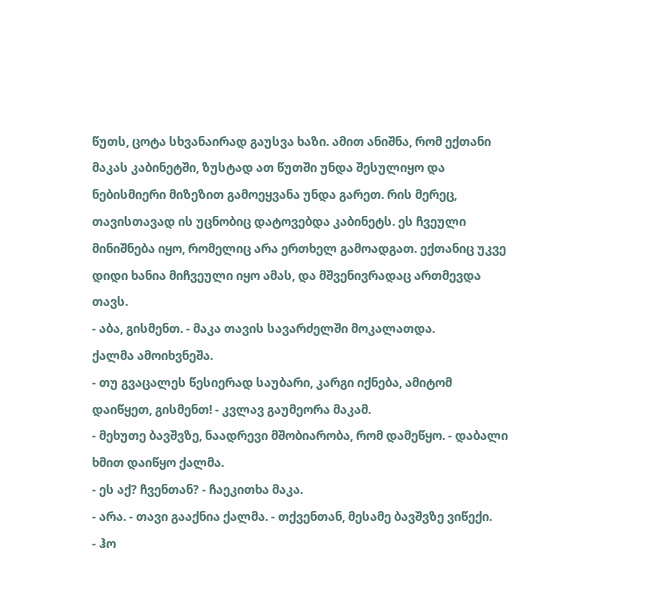წუთს, ცოტა სხვანაირად გაუსვა ხაზი. ამით ანიშნა, რომ ექთანი მაკას კაბინეტში, ზუსტად ათ წუთში უნდა შესულიყო და ნებისმიერი მიზეზით გამოეყვანა უნდა გარეთ. რის მერეც, თავისთავად ის უცნობიც დატოვებდა კაბინეტს. ეს ჩვეული მინიშნება იყო, რომელიც არა ერთხელ გამოადგათ. ექთანიც უკვე დიდი ხანია მიჩვეული იყო ამას, და მშვენივრადაც ართმევდა თავს.
- აბა, გისმენთ. - მაკა თავის სავარძელში მოკალათდა.
ქალმა ამოიხვნეშა.
- თუ გვაცალეს წესიერად საუბარი, კარგი იქნება, ამიტომ დაიწყეთ, გისმენთ! - კვლავ გაუმეორა მაკამ.
- მეხუთე ბავშვზე, ნაადრევი მშობიარობა, რომ დამეწყო. - დაბალი ხმით დაიწყო ქალმა.
- ეს აქ? ჩვენთან? - ჩაეკითხა მაკა.
- არა. - თავი გააქნია ქალმა. - თქვენთან, მესამე ბავშვზე ვიწექი.
- ჰო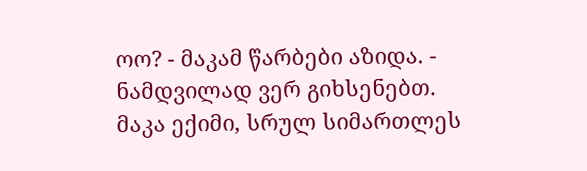ოო? - მაკამ წარბები აზიდა. - ნამდვილად ვერ გიხსენებთ.
მაკა ექიმი, სრულ სიმართლეს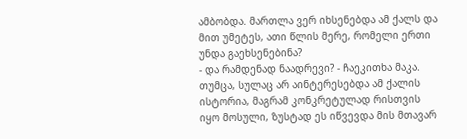ამბობდა. მართლა ვერ იხსენებდა ამ ქალს და მით უმეტეს, ათი წლის მერე, რომელი ერთი უნდა გაეხსენებინა?
- და რამდენად ნაადრევი? - ჩაეკითხა მაკა. თუმცა, სულაც არ აინტერესებდა ამ ქალის ისტორია, მაგრამ კონკრეტულად რისთვის იყო მოსული, ზუსტად ეს იწვევდა მის მთავარ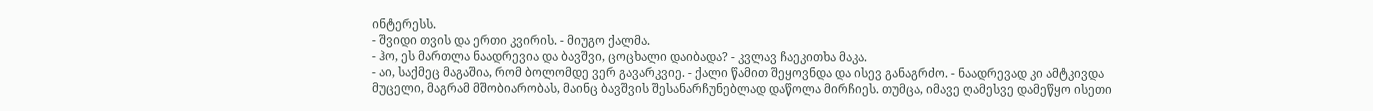ინტერესს.
- შვიდი თვის და ერთი კვირის. - მიუგო ქალმა.
- ჰო, ეს მართლა ნაადრევია და ბავშვი, ცოცხალი დაიბადა? - კვლავ ჩაეკითხა მაკა.
- აი, საქმეც მაგაშია, რომ ბოლომდე ვერ გავარკვიე. - ქალი წამით შეყოვნდა და ისევ განაგრძო. - ნაადრევად კი ამტკივდა მუცელი, მაგრამ მშობიარობას, მაინც ბავშვის შესანარჩუნებლად დაწოლა მირჩიეს. თუმცა, იმავე ღამესვე დამეწყო ისეთი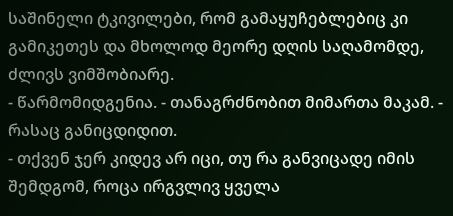საშინელი ტკივილები, რომ გამაყუჩებლებიც კი გამიკეთეს და მხოლოდ მეორე დღის საღამომდე, ძლივს ვიმშობიარე.
- წარმომიდგენია. - თანაგრძნობით მიმართა მაკამ. - რასაც განიცდიდით.
- თქვენ ჯერ კიდევ არ იცი, თუ რა განვიცადე იმის შემდგომ, როცა ირგვლივ ყველა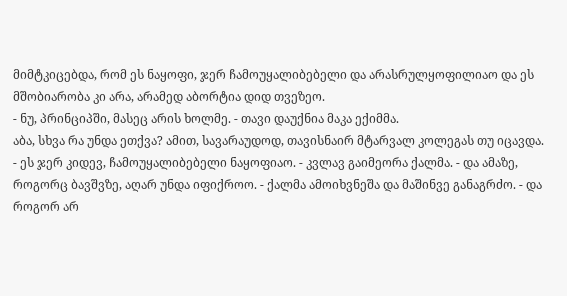მიმტკიცებდა, რომ ეს ნაყოფი, ჯერ ჩამოუყალიბებელი და არასრულყოფილიაო და ეს მშობიარობა კი არა, არამედ აბორტია დიდ თვეზეო.
- ნუ, პრინციპში, მასეც არის ხოლმე. - თავი დაუქნია მაკა ექიმმა.
აბა, სხვა რა უნდა ეთქვა? ამით, სავარაუდოდ, თავისნაირ მტარვალ კოლეგას თუ იცავდა.
- ეს ჯერ კიდევ, ჩამოუყალიბებელი ნაყოფიაო. - კვლავ გაიმეორა ქალმა. - და ამაზე, როგორც ბავშვზე, აღარ უნდა იფიქროო. - ქალმა ამოიხვნეშა და მაშინვე განაგრძო. - და როგორ არ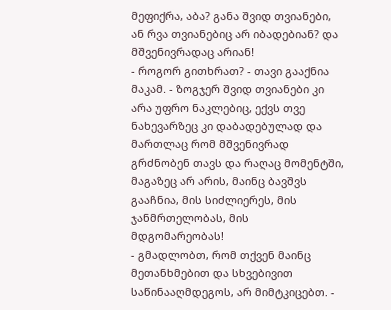მეფიქრა, აბა? განა შვიდ თვიანები, ან რვა თვიანებიც არ იბადებიან? და მშვენივრადაც არიან!
- როგორ გითხრათ? - თავი გააქნია მაკამ. - ზოგჯერ შვიდ თვიანები კი არა უფრო ნაკლებიც, ექვს თვე ნახევარზეც კი დაბადებულად და მართლაც რომ მშვენივრად გრძნობენ თავს და რაღაც მომენტში, მაგაზეც არ არის, მაინც ბავშვს გააჩნია, მის სიძლიერეს, მის ჯანმრთელობას, მის მდგომარეობას!
- გმადლობთ, რომ თქვენ მაინც მეთანხმებით და სხვებივით საწინააღმდეგოს, არ მიმტკიცებთ. -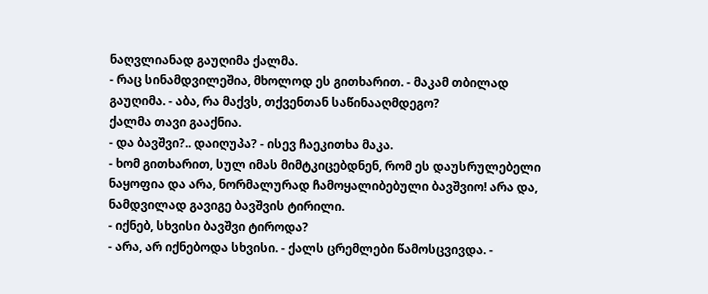ნაღვლიანად გაუღიმა ქალმა.
- რაც სინამდვილეშია, მხოლოდ ეს გითხარით. - მაკამ თბილად გაუღიმა. - აბა, რა მაქვს, თქვენთან საწინააღმდეგო?
ქალმა თავი გააქნია.
- და ბავშვი?.. დაიღუპა? - ისევ ჩაეკითხა მაკა.
- ხომ გითხარით, სულ იმას მიმტკიცებდნენ, რომ ეს დაუსრულებელი ნაყოფია და არა, ნორმალურად ჩამოყალიბებული ბავშვიო! არა და, ნამდვილად გავიგე ბავშვის ტირილი.
- იქნებ, სხვისი ბავშვი ტიროდა?
- არა, არ იქნებოდა სხვისი. - ქალს ცრემლები წამოსცვივდა. -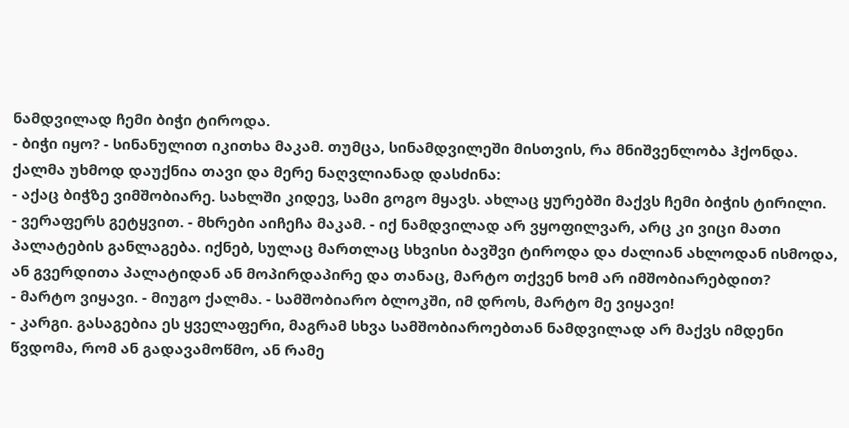ნამდვილად ჩემი ბიჭი ტიროდა.
- ბიჭი იყო? - სინანულით იკითხა მაკამ. თუმცა, სინამდვილეში მისთვის, რა მნიშვენლობა ჰქონდა.
ქალმა უხმოდ დაუქნია თავი და მერე ნაღვლიანად დასძინა:
- აქაც ბიჭზე ვიმშობიარე. სახლში კიდევ, სამი გოგო მყავს. ახლაც ყურებში მაქვს ჩემი ბიჭის ტირილი.
- ვერაფერს გეტყვით. - მხრები აიჩეჩა მაკამ. - იქ ნამდვილად არ ვყოფილვარ, არც კი ვიცი მათი პალატების განლაგება. იქნებ, სულაც მართლაც სხვისი ბავშვი ტიროდა და ძალიან ახლოდან ისმოდა, ან გვერდითა პალატიდან ან მოპირდაპირე და თანაც, მარტო თქვენ ხომ არ იმშობიარებდით?
- მარტო ვიყავი. - მიუგო ქალმა. - სამშობიარო ბლოკში, იმ დროს, მარტო მე ვიყავი!
- კარგი. გასაგებია ეს ყველაფერი, მაგრამ სხვა სამშობიაროებთან ნამდვილად არ მაქვს იმდენი წვდომა, რომ ან გადავამოწმო, ან რამე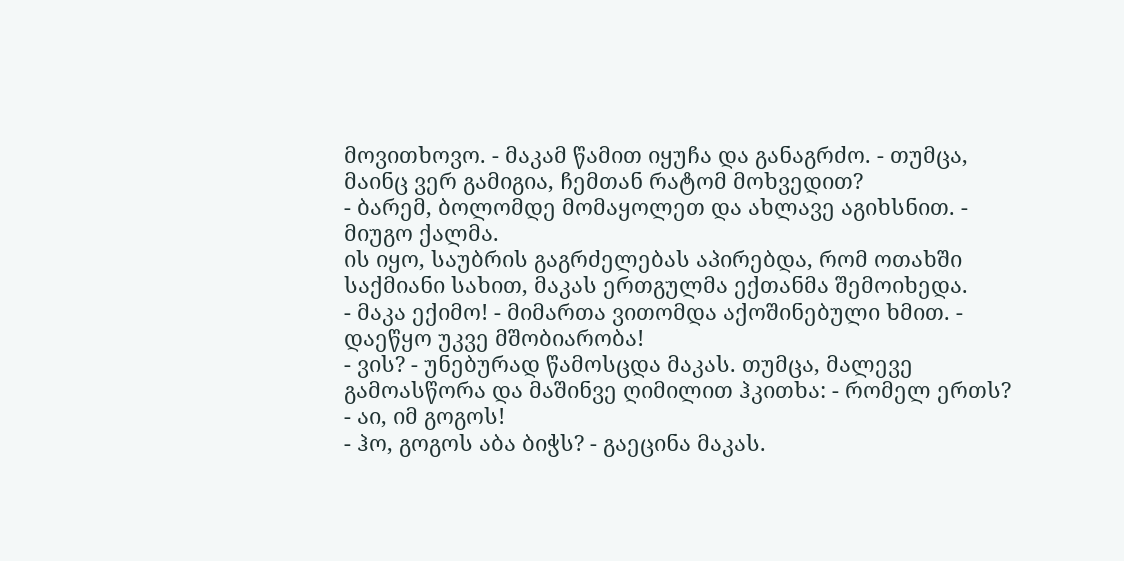მოვითხოვო. - მაკამ წამით იყუჩა და განაგრძო. - თუმცა, მაინც ვერ გამიგია, ჩემთან რატომ მოხვედით?
- ბარემ, ბოლომდე მომაყოლეთ და ახლავე აგიხსნით. - მიუგო ქალმა.
ის იყო, საუბრის გაგრძელებას აპირებდა, რომ ოთახში საქმიანი სახით, მაკას ერთგულმა ექთანმა შემოიხედა.
- მაკა ექიმო! - მიმართა ვითომდა აქოშინებული ხმით. - დაეწყო უკვე მშობიარობა!
- ვის? - უნებურად წამოსცდა მაკას. თუმცა, მალევე გამოასწორა და მაშინვე ღიმილით ჰკითხა: - რომელ ერთს?
- აი, იმ გოგოს!
- ჰო, გოგოს აბა ბიჭს? - გაეცინა მაკას.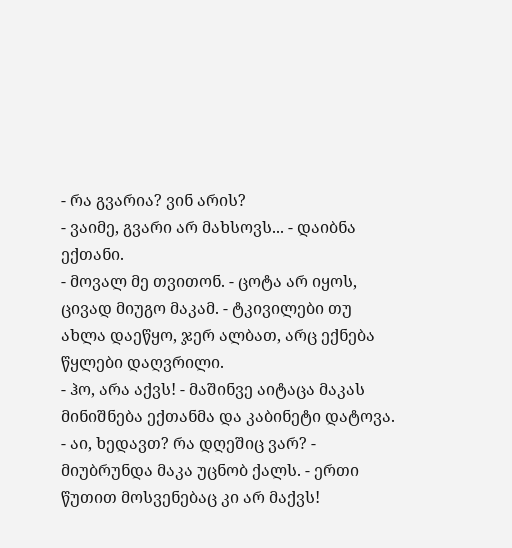- რა გვარია? ვინ არის?
- ვაიმე, გვარი არ მახსოვს... - დაიბნა ექთანი.
- მოვალ მე თვითონ. - ცოტა არ იყოს, ცივად მიუგო მაკამ. - ტკივილები თუ ახლა დაეწყო, ჯერ ალბათ, არც ექნება წყლები დაღვრილი.
- ჰო, არა აქვს! - მაშინვე აიტაცა მაკას მინიშნება ექთანმა და კაბინეტი დატოვა.
- აი, ხედავთ? რა დღეშიც ვარ? - მიუბრუნდა მაკა უცნობ ქალს. - ერთი წუთით მოსვენებაც კი არ მაქვს!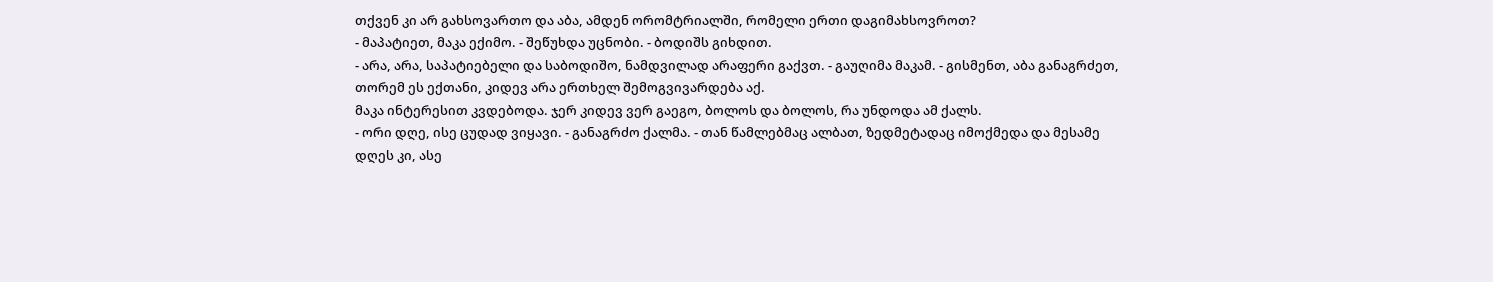თქვენ კი არ გახსოვართო და აბა, ამდენ ორომტრიალში, რომელი ერთი დაგიმახსოვროთ?
- მაპატიეთ, მაკა ექიმო. - შეწუხდა უცნობი. - ბოდიშს გიხდით.
- არა, არა, საპატიებელი და საბოდიშო, ნამდვილად არაფერი გაქვთ. - გაუღიმა მაკამ. - გისმენთ, აბა განაგრძეთ, თორემ ეს ექთანი, კიდევ არა ერთხელ შემოგვივარდება აქ.
მაკა ინტერესით კვდებოდა. ჯერ კიდევ ვერ გაეგო, ბოლოს და ბოლოს, რა უნდოდა ამ ქალს.
- ორი დღე, ისე ცუდად ვიყავი. - განაგრძო ქალმა. - თან წამლებმაც ალბათ, ზედმეტადაც იმოქმედა და მესამე დღეს კი, ასე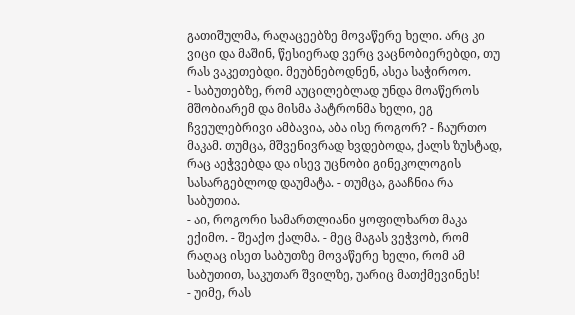გათიშულმა, რაღაცეებზე მოვაწერე ხელი. არც კი ვიცი და მაშინ, წესიერად ვერც ვაცნობიერებდი, თუ რას ვაკეთებდი. მეუბნებოდნენ, ასეა საჭიროო.
- საბუთებზე, რომ აუცილებლად უნდა მოაწეროს მშობიარემ და მისმა პატრონმა ხელი, ეგ ჩვეულებრივი ამბავია, აბა ისე როგორ? - ჩაურთო მაკამ. თუმცა, მშვენივრად ხვდებოდა, ქალს ზუსტად, რაც აეჭვებდა და ისევ უცნობი გინეკოლოგის სასარგებლოდ დაუმატა. - თუმცა, გააჩნია რა საბუთია.
- აი, როგორი სამართლიანი ყოფილხართ მაკა ექიმო. - შეაქო ქალმა. - მეც მაგას ვეჭვობ, რომ რაღაც ისეთ საბუთზე მოვაწერე ხელი, რომ ამ საბუთით, საკუთარ შვილზე, უარიც მათქმევინეს!
- უიმე, რას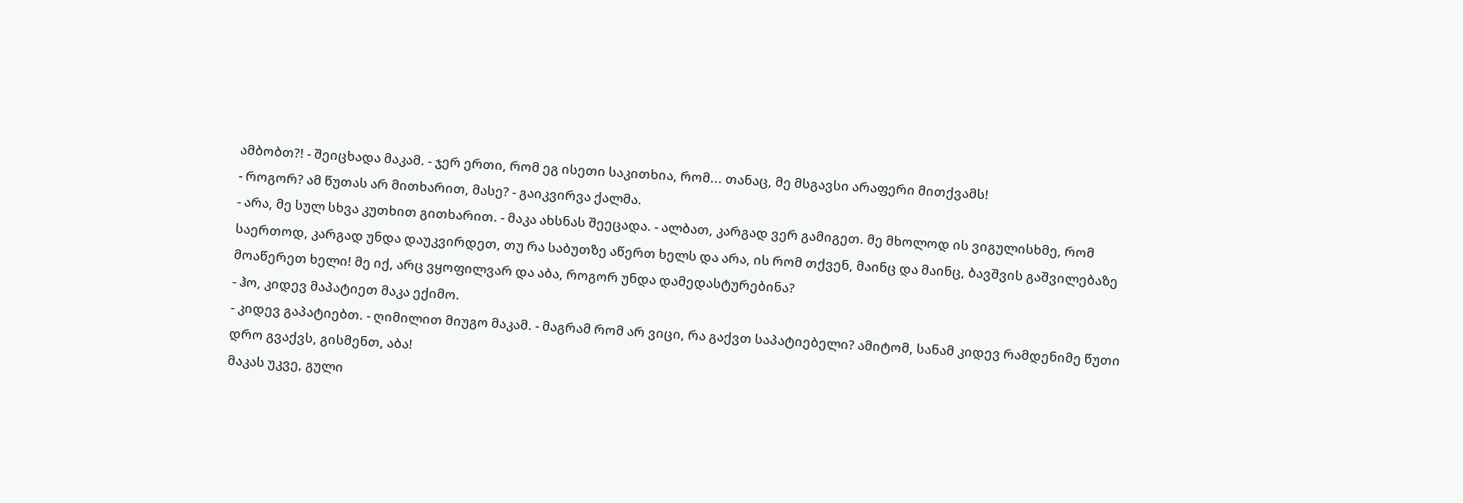ამბობთ?! - შეიცხადა მაკამ. - ჯერ ერთი, რომ ეგ ისეთი საკითხია, რომ... თანაც, მე მსგავსი არაფერი მითქვამს!
- როგორ? ამ წუთას არ მითხარით, მასე? - გაიკვირვა ქალმა.
- არა, მე სულ სხვა კუთხით გითხარით. - მაკა ახსნას შეეცადა. - ალბათ, კარგად ვერ გამიგეთ. მე მხოლოდ ის ვიგულისხმე, რომ საერთოდ, კარგად უნდა დაუკვირდეთ, თუ რა საბუთზე აწერთ ხელს და არა, ის რომ თქვენ, მაინც და მაინც, ბავშვის გაშვილებაზე მოაწერეთ ხელი! მე იქ, არც ვყოფილვარ და აბა, როგორ უნდა დამედასტურებინა?
- ჰო, კიდევ მაპატიეთ მაკა ექიმო.
- კიდევ გაპატიებთ. - ღიმილით მიუგო მაკამ. - მაგრამ რომ არ ვიცი, რა გაქვთ საპატიებელი? ამიტომ, სანამ კიდევ რამდენიმე წუთი დრო გვაქვს, გისმენთ, აბა!
მაკას უკვე, გული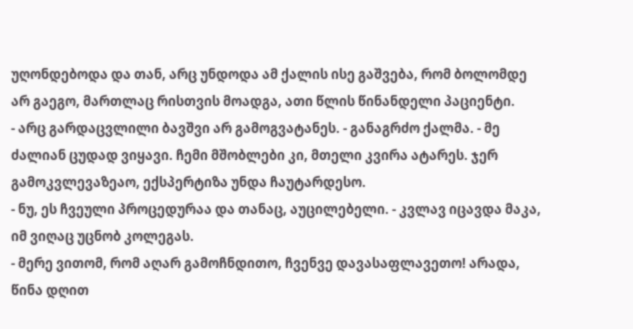უღონდებოდა და თან, არც უნდოდა ამ ქალის ისე გაშვება, რომ ბოლომდე არ გაეგო, მართლაც რისთვის მოადგა, ათი წლის წინანდელი პაციენტი.
- არც გარდაცვლილი ბავშვი არ გამოგვატანეს. - განაგრძო ქალმა. - მე ძალიან ცუდად ვიყავი. ჩემი მშობლები კი, მთელი კვირა ატარეს. ჯერ გამოკვლევაზეაო, ექსპერტიზა უნდა ჩაუტარდესო.
- ნუ, ეს ჩვეული პროცედურაა და თანაც, აუცილებელი. - კვლავ იცავდა მაკა, იმ ვიღაც უცნობ კოლეგას.
- მერე ვითომ, რომ აღარ გამოჩნდითო, ჩვენვე დავასაფლავეთო! არადა, წინა დღით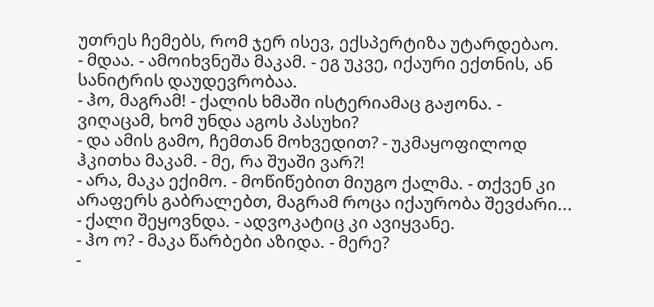უთრეს ჩემებს, რომ ჯერ ისევ, ექსპერტიზა უტარდებაო.
- მდაა. - ამოიხვნეშა მაკამ. - ეგ უკვე, იქაური ექთნის, ან სანიტრის დაუდევრობაა.
- ჰო, მაგრამ! - ქალის ხმაში ისტერიამაც გაჟონა. - ვიღაცამ, ხომ უნდა აგოს პასუხი?
- და ამის გამო, ჩემთან მოხვედით? - უკმაყოფილოდ ჰკითხა მაკამ. - მე, რა შუაში ვარ?!
- არა, მაკა ექიმო. - მოწიწებით მიუგო ქალმა. - თქვენ კი არაფერს გაბრალებთ, მაგრამ როცა იქაურობა შევძარი... - ქალი შეყოვნდა. - ადვოკატიც კი ავიყვანე.
- ჰო ო? - მაკა წარბები აზიდა. - მერე?
-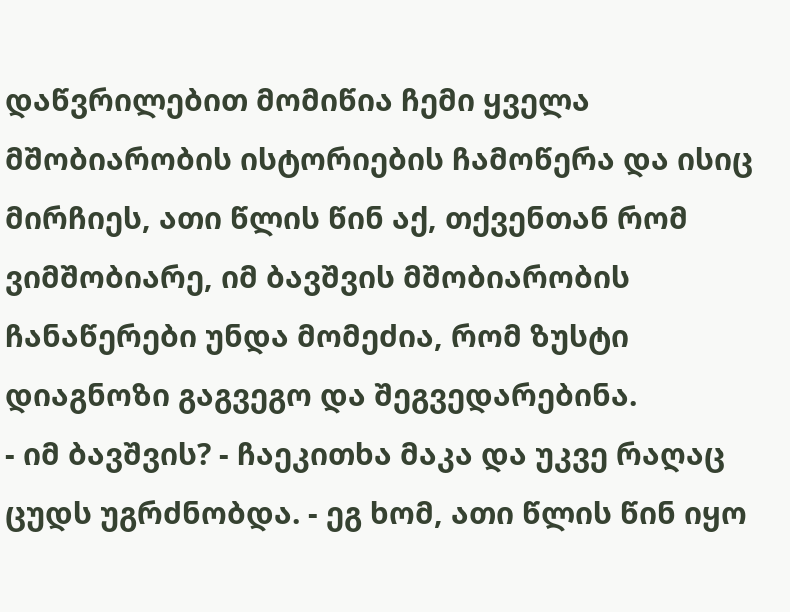დაწვრილებით მომიწია ჩემი ყველა მშობიარობის ისტორიების ჩამოწერა და ისიც მირჩიეს, ათი წლის წინ აქ, თქვენთან რომ ვიმშობიარე, იმ ბავშვის მშობიარობის ჩანაწერები უნდა მომეძია, რომ ზუსტი დიაგნოზი გაგვეგო და შეგვედარებინა.
- იმ ბავშვის? - ჩაეკითხა მაკა და უკვე რაღაც ცუდს უგრძნობდა. - ეგ ხომ, ათი წლის წინ იყო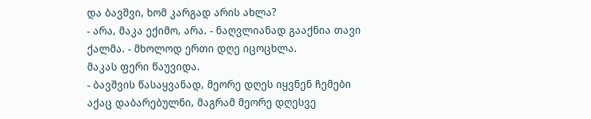და ბავშვი, ხომ კარგად არის ახლა?
- არა, მაკა ექიმო, არა. - ნაღვლიანად გააქნია თავი ქალმა. - მხოლოდ ერთი დღე იცოცხლა.
მაკას ფერი წაუვიდა.
- ბავშვის წასაყვანად, მეორე დღეს იყვნენ ჩემები აქაც დაბარებულნი, მაგრამ მეორე დღესვე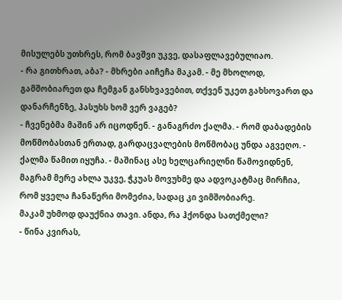მისულებს უთხრეს, რომ ბავშვი უკვე, დასაფლავებულიაო.
- რა გითხრათ, აბა? - მხრები აიჩეჩა მაკამ. - მე მხოლოდ, გამშობიარეთ და ჩემგან განსხვავებით, თქვენ უკეთ გახსოვართ და დანარჩენზე, პასუხს ხომ ვერ ვაგებ?
- ჩვენებმა მაშინ არ იცოდნენ. - განაგრძო ქალმა. - რომ დაბადების მოწმობასთან ერთად, გარდაცვალების მოწმობაც უნდა აგვეღო. - ქალმა წამით იყუჩა. - მაშინაც ასე ხელცარიელნი წამოვიდნენ, მაგრამ მერე ახლა უკვე, ჭკუას მოვუხმე და ადვოკატმაც მირჩია, რომ ყველა ჩანაწერი მომეძია, სადაც კი ვიმშობიარე.
მაკამ უხმოდ დაუქნია თავი. ანდა, რა ჰქონდა სათქმელი?
- წინა კვირას,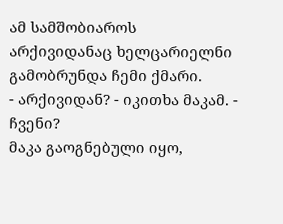ამ სამშობიაროს არქივიდანაც ხელცარიელნი გამობრუნდა ჩემი ქმარი.
- არქივიდან? - იკითხა მაკამ. - ჩვენი?
მაკა გაოგნებული იყო,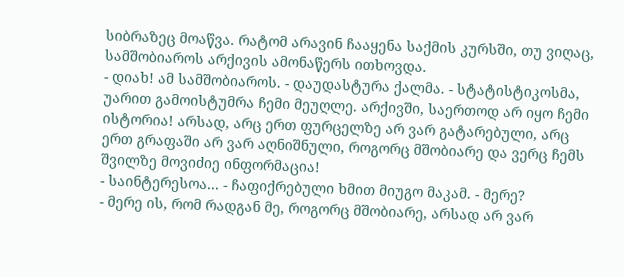სიბრაზეც მოაწვა. რატომ არავინ ჩააყენა საქმის კურსში, თუ ვიღაც, სამშობიაროს არქივის ამონაწერს ითხოვდა.
- დიახ! ამ სამშობიაროს. - დაუდასტურა ქალმა. - სტატისტიკოსმა, უარით გამოისტუმრა ჩემი მეუღლე. არქივში, საერთოდ არ იყო ჩემი ისტორია! არსად, არც ერთ ფურცელზე არ ვარ გატარებული, არც ერთ გრაფაში არ ვარ აღნიშნული, როგორც მშობიარე და ვერც ჩემს შვილზე მოვიძიე ინფორმაცია!
- საინტერესოა... - ჩაფიქრებული ხმით მიუგო მაკამ. - მერე?
- მერე ის, რომ რადგან მე, როგორც მშობიარე, არსად არ ვარ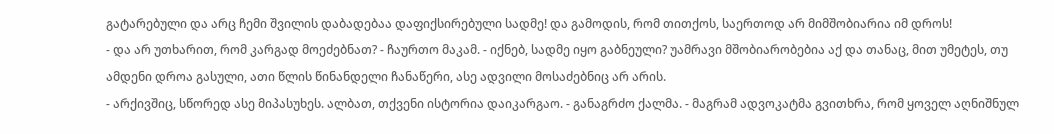გატარებული და არც ჩემი შვილის დაბადებაა დაფიქსირებული სადმე! და გამოდის, რომ თითქოს, საერთოდ არ მიმშობიარია იმ დროს!
- და არ უთხარით, რომ კარგად მოეძებნათ? - ჩაურთო მაკამ. - იქნებ, სადმე იყო გაბნეული? უამრავი მშობიარობებია აქ და თანაც, მით უმეტეს, თუ ამდენი დროა გასული, ათი წლის წინანდელი ჩანაწერი, ასე ადვილი მოსაძებნიც არ არის.
- არქივშიც, სწორედ ასე მიპასუხეს. ალბათ, თქვენი ისტორია დაიკარგაო. - განაგრძო ქალმა. - მაგრამ ადვოკატმა გვითხრა, რომ ყოველ აღნიშნულ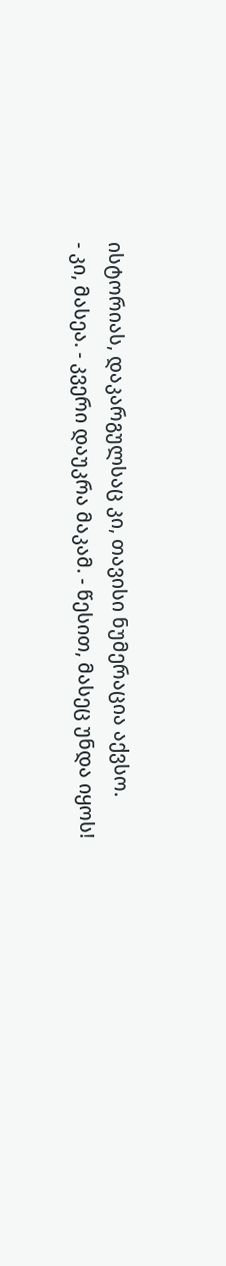ისტორიას, დაკარგულსაც კი, თავისი ნუმერაცია აქვსო.
- კი, მასეა. - კვერი დაუკრა მაკამ. - წესით, მასეც უნდა იყოს!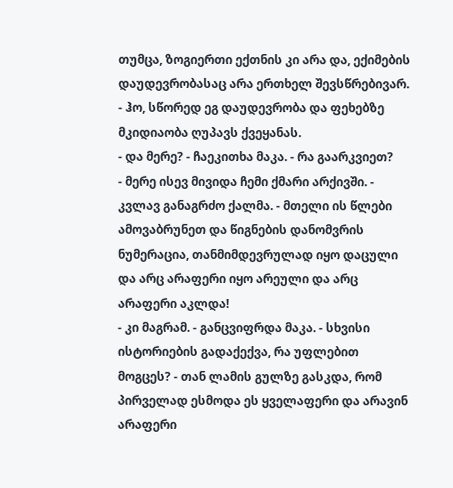თუმცა, ზოგიერთი ექთნის კი არა და, ექიმების დაუდევრობასაც არა ერთხელ შევსწრებივარ.
- ჰო, სწორედ ეგ დაუდევრობა და ფეხებზე მკიდიაობა ღუპავს ქვეყანას.
- და მერე? - ჩაეკითხა მაკა. - რა გაარკვიეთ?
- მერე ისევ მივიდა ჩემი ქმარი არქივში. - კვლავ განაგრძო ქალმა. - მთელი ის წლები ამოვაბრუნეთ და წიგნების დანომვრის ნუმერაცია, თანმიმდევრულად იყო დაცული და არც არაფერი იყო არეული და არც არაფერი აკლდა!
- კი მაგრამ. - განცვიფრდა მაკა. - სხვისი ისტორიების გადაქექვა, რა უფლებით მოგცეს? - თან ლამის გულზე გასკდა, რომ პირველად ესმოდა ეს ყველაფერი და არავინ არაფერი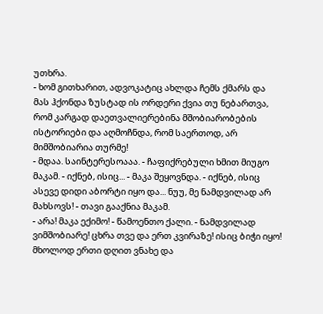უთხრა.
- ხომ გითხარით, ადვოკატიც ახლდა ჩემს ქმარს და მას ჰქონდა ზუსტად ის ორდერი ქვია თუ ნებართვა, რომ კარგად დაეთვალიერებინა მშობიარობების ისტორიები და აღმოჩნდა, რომ საერთოდ, არ მიმშობიარია თურმე!
- მდაა. საინტერესოააა. - ჩაფიქრებული ხმით მიუგო მაკამ. - იქნებ, ისიც... - მაკა შეყოვნდა. - იქნებ, ისიც ასევე დიდი აბორტი იყო და... ნუუ, მე ნამდვილად არ მახსოვს! - თავი გააქნია მაკამ.
- არა! მაკა ექიმო! - წამოენთო ქალი. - ნამდვილად ვიმშობიარე! ცხრა თვე და ერთ კვირაზე! ისიც ბიჭი იყო! მხოლოდ ერთი დღით ვნახე და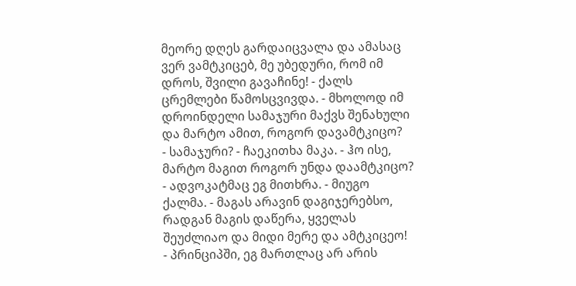მეორე დღეს გარდაიცვალა და ამასაც ვერ ვამტკიცებ, მე უბედური, რომ იმ დროს, შვილი გავაჩინე! - ქალს ცრემლები წამოსცვივდა. - მხოლოდ იმ დროინდელი სამაჯური მაქვს შენახული და მარტო ამით, როგორ დავამტკიცო?
- სამაჯური? - ჩაეკითხა მაკა. - ჰო ისე, მარტო მაგით როგორ უნდა დაამტკიცო?
- ადვოკატმაც ეგ მითხრა. - მიუგო ქალმა. - მაგას არავინ დაგიჯერებსო, რადგან მაგის დაწერა, ყველას შეუძლიაო და მიდი მერე და ამტკიცეო!
- პრინციპში, ეგ მართლაც არ არის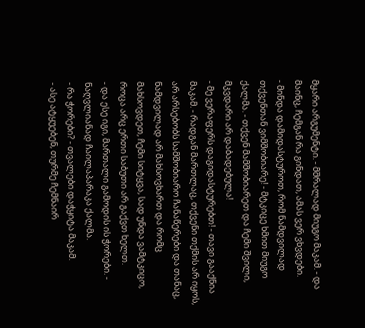მყარი არგუმენტი. - მშრალად მიუგო მაკამ. - და მაინც, ჩემგან რა გინდათ, ამას ვერ ვხვდები.
- მინდა დამიდასტუროთ, რომ ნამდვილად თქვენთან ვიმშობიარე! - მტკიცე ხმით მიუგო ქალმა. - თქვენ მამშობიარეთ და ჩემი შვილი, მკვდარი არ დაბადებულა!
- მე ვერაფერს დაგიდასტურებთ! - თავი გააქნია მაკამ. - რადგან მართლაც, თქვენი თქმის არ იყოს, არ არსებობს სამშობიარო ჩანაწერები და თანაც, ნამდვილად არ მახსოვხართ და რომც მახსოვდეთ, ჩემი სიტყვა, სად უნდა ვამტკიცო, როცა არც ერთი საბუთი არ გაქვთ ხელთ.
- და ესე იგი, მართალი გამოდის ის ჭორები. - ნაღვლიანად ჩაილაპარაკა ქალმა.
- რა ჭორები? - თვალები დაჭყიტა მაკამ.
- ასე ატყუებენ, თურმე ჩემნაირ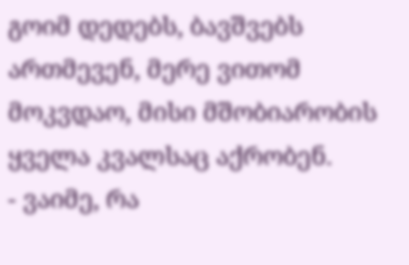გოიმ დედებს, ბავშვებს ართმევენ, მერე ვითომ მოკვდაო, მისი მშობიარობის ყველა კვალსაც აქრობენ.
- ვაიმე, რა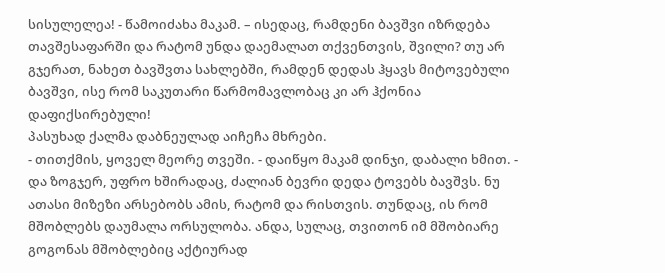სისულელეა! - წამოიძახა მაკამ. – ისედაც, რამდენი ბავშვი იზრდება თავშესაფარში და რატომ უნდა დაემალათ თქვენთვის, შვილი? თუ არ გჯერათ, ნახეთ ბავშვთა სახლებში, რამდენ დედას ჰყავს მიტოვებული ბავშვი, ისე რომ საკუთარი წარმომავლობაც კი არ ჰქონია დაფიქსირებული!
პასუხად ქალმა დაბნეულად აიჩეჩა მხრები.
- თითქმის, ყოველ მეორე თვეში. - დაიწყო მაკამ დინჯი, დაბალი ხმით. - და ზოგჯერ, უფრო ხშირადაც, ძალიან ბევრი დედა ტოვებს ბავშვს. ნუ ათასი მიზეზი არსებობს ამის, რატომ და რისთვის. თუნდაც, ის რომ მშობლებს დაუმალა ორსულობა. ანდა, სულაც, თვითონ იმ მშობიარე გოგონას მშობლებიც აქტიურად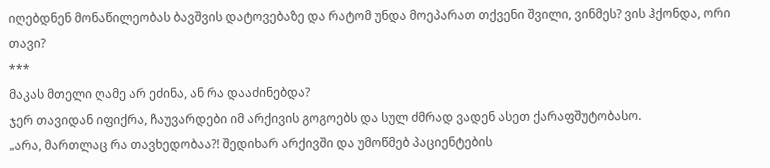იღებდნენ მონაწილეობას ბავშვის დატოვებაზე და რატომ უნდა მოეპარათ თქვენი შვილი, ვინმეს? ვის ჰქონდა, ორი თავი?
***
მაკას მთელი ღამე არ ეძინა, ან რა დააძინებდა?
ჯერ თავიდან იფიქრა, ჩაუვარდები იმ არქივის გოგოებს და სულ ძმრად ვადენ ასეთ ქარაფშუტობასო.
„არა, მართლაც რა თავხედობაა?! შედიხარ არქივში და უმოწმებ პაციენტების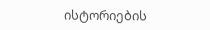ისტორიების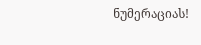ნუმერაციას!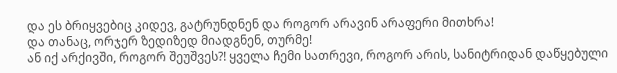და ეს ბრიყვებიც კიდევ, გატრუნდნენ და როგორ არავინ არაფერი მითხრა!
და თანაც, ორჯერ ზედიზედ მიადგნენ, თურმე!
ან იქ არქივში, როგორ შეუშვეს?! ყველა ჩემი სათრევი, როგორ არის, სანიტრიდან დაწყებული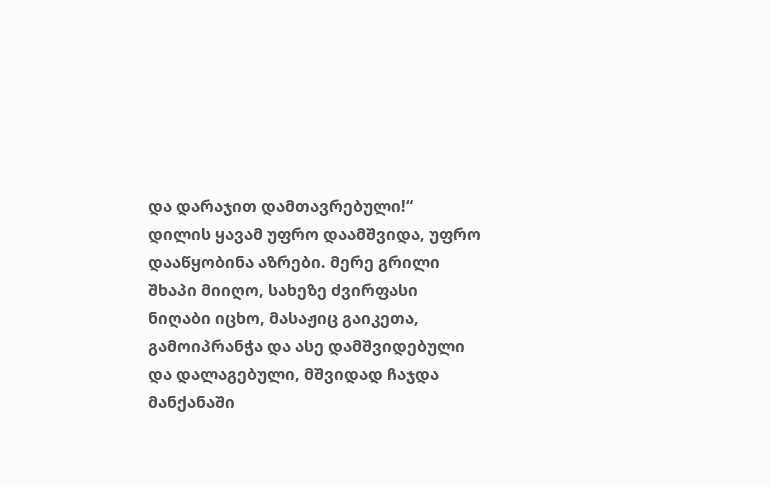და დარაჯით დამთავრებული!“
დილის ყავამ უფრო დაამშვიდა, უფრო დააწყობინა აზრები. მერე გრილი შხაპი მიიღო, სახეზე ძვირფასი ნიღაბი იცხო, მასაჟიც გაიკეთა, გამოიპრანჭა და ასე დამშვიდებული და დალაგებული, მშვიდად ჩაჯდა მანქანაში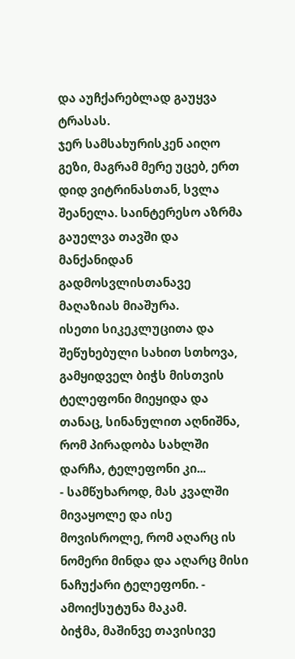და აუჩქარებლად გაუყვა ტრასას.
ჯერ სამსახურისკენ აიღო გეზი, მაგრამ მერე უცებ, ერთ დიდ ვიტრინასთან, სვლა შეანელა. საინტერესო აზრმა გაუელვა თავში და მანქანიდან გადმოსვლისთანავე მაღაზიას მიაშურა.
ისეთი სიკეკლუცითა და შეწუხებული სახით სთხოვა, გამყიდველ ბიჭს მისთვის ტელეფონი მიეყიდა და თანაც, სინანულით აღნიშნა, რომ პირადობა სახლში დარჩა, ტელეფონი კი...
- სამწუხაროდ, მას კვალში მივაყოლე და ისე მოვისროლე, რომ აღარც ის ნომერი მინდა და აღარც მისი ნაჩუქარი ტელეფონი. - ამოიქსუტუნა მაკამ.
ბიჭმა, მაშინვე თავისივე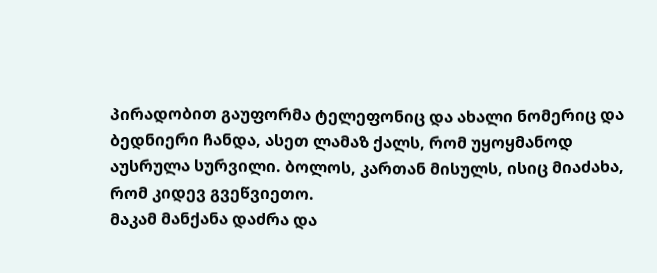პირადობით გაუფორმა ტელეფონიც და ახალი ნომერიც და ბედნიერი ჩანდა, ასეთ ლამაზ ქალს, რომ უყოყმანოდ აუსრულა სურვილი. ბოლოს, კართან მისულს, ისიც მიაძახა, რომ კიდევ გვეწვიეთო.
მაკამ მანქანა დაძრა და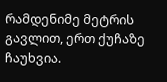რამდენიმე მეტრის გავლით, ერთ ქუჩაზე ჩაუხვია.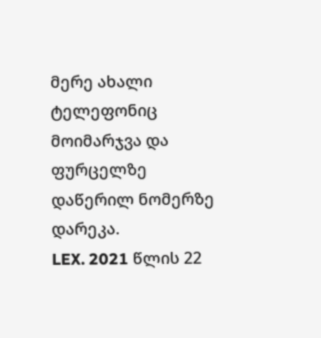მერე ახალი ტელეფონიც მოიმარჯვა და ფურცელზე დაწერილ ნომერზე დარეკა.
LEX. 2021 წლის 22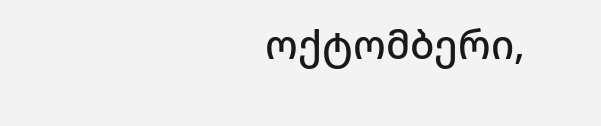ოქტომბერი,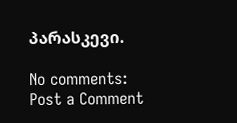პარასკევი.

No comments:
Post a Comment